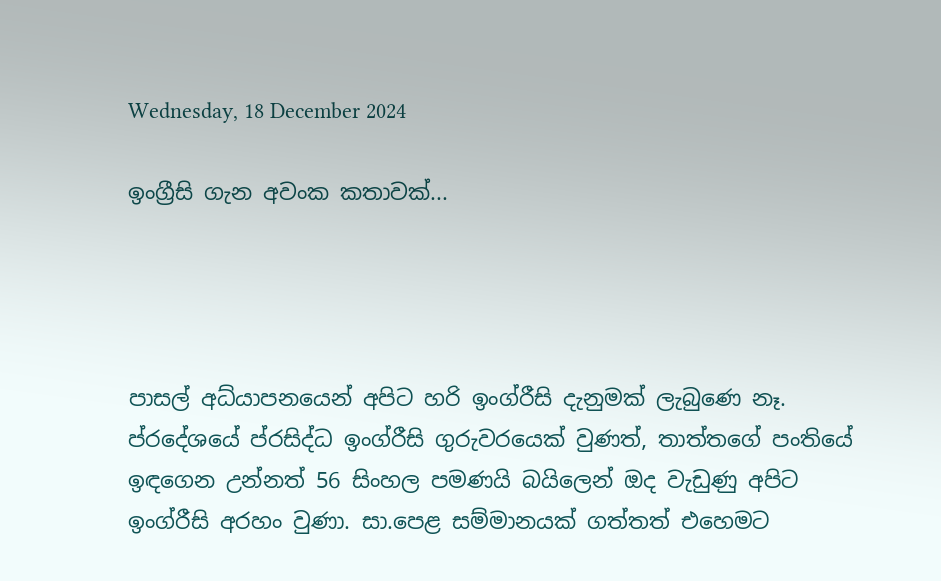Wednesday, 18 December 2024

ඉංග්‍රීසි ගැන අවංක කතාවක්...




පාසල් අධ්යාපනයෙන් අපිට හරි ඉංග්රීසි දැනුමක් ලැබුණෙ නෑ. ප්රදේශයේ ප්රසිද්ධ ඉංග්රීසි ගුරුවරයෙක් වුණත්, තාත්තගේ පංතියේ ඉඳගෙන උන්නත් 56 සිංහල පමණයි බයිලෙන් ඔද වැඩුණු අපිට ඉංග්රීසි අරහං වුණා. සා.පෙළ සම්මානයක් ගත්තත් එහෙමට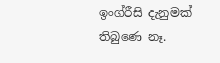ඉංග්රීසි දැනුමක් තිබුණෙ නෑ.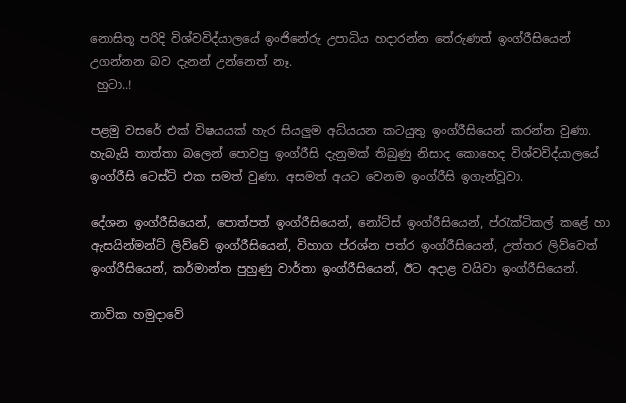නොසිතූ පරිදි විශ්වවිද්යාලයේ ඉංජිනේරු උපාධිය හදාරන්න තේරුණත් ඉංග්රීසියෙන් උගන්නන බව දැනන් උන්නෙත් නෑ.
 හුටා..!

පළමු වසරේ එක් විෂයයක් හැර සියලුම අධ්යයන කටයුතු ඉංග්රීසියෙන් කරන්න වුණා.
හැබැයි තාත්තා බලෙන් පොවපු ඉංග්රීසි දැනුමක් තිබුණු නිසාද කොහෙද විශ්වවිද්යාලයේ ඉංග්රීසි ටෙස්ට් එක සමත් වුණා. අසමත් අයට වෙනම ඉංග්රීසි ඉගැන්වූවා.

දේශන ඉංග්රීසියෙන්, පොත්පත් ඉංග්රීසියෙන්, නෝට්ස් ඉංග්රීසියෙන්, ප්රැක්ටිකල් කළේ හා ඇසයින්මන්ට් ලිව්වේ ඉංග්රීසියෙන්, විහාග ප්රශ්න පත්ර ඉංග්රීසියෙන්, උත්තර ලිව්වෙත් ඉංග්රීසියෙන්, කර්මාන්ත පුහුණු වාර්තා ඉංග්රීසියෙන්, ඊට අදාළ වයිවා ඉංග්රීසියෙන්.

නාවික හමුදාවේ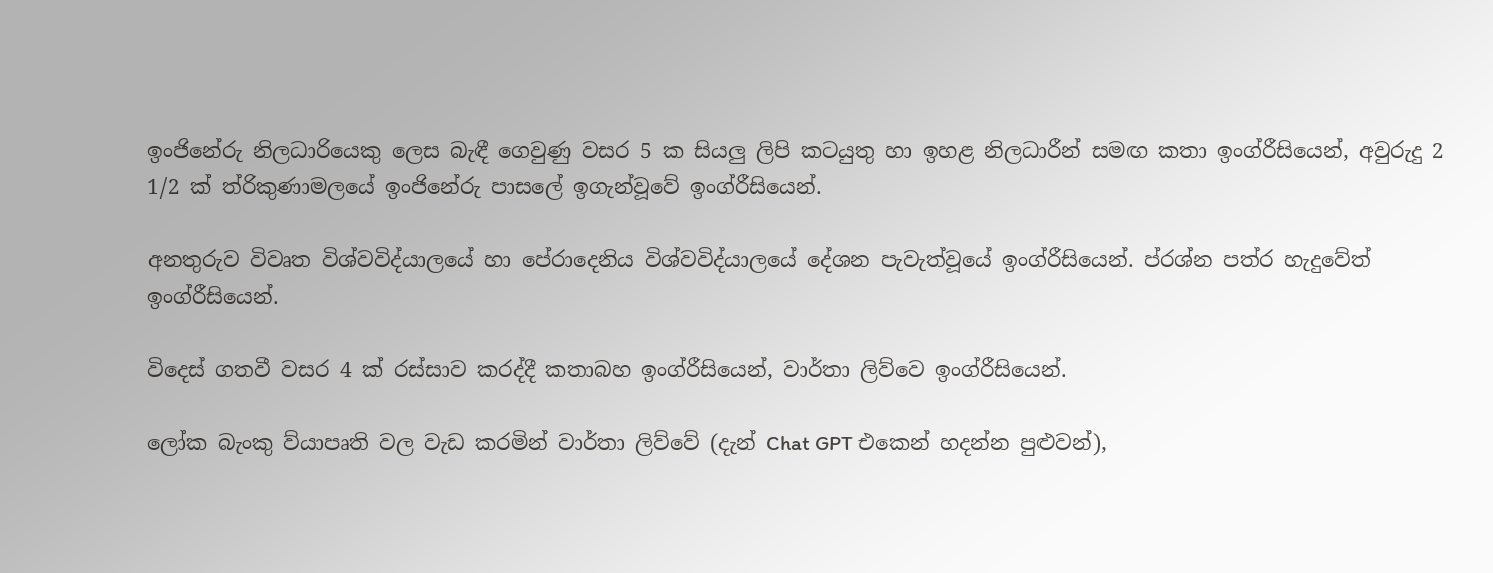ඉංජිනේරු නිලධාරියෙකු ලෙස බැඳී ගෙවුණු වසර 5 ක සියලු ලිපි කටයුතු හා ඉහළ නිලධාරීන් සමඟ කතා ඉංග්රීසියෙන්, අවුරුදු 2 1/2 ක් ත්රිකුණාමලයේ ඉංජිනේරු පාසලේ ඉගැන්වූවේ ඉංග්රීසියෙන්.

අනතුරුව විවෘත විශ්වවිද්යාලයේ හා පේරාදෙනිය විශ්වවිද්යාලයේ දේශන පැවැත්වූයේ ඉංග්රීසියෙන්. ප්රශ්න පත්ර හැදුවේත් ඉංග්රීසියෙන්.

විදෙස් ගතවී වසර 4 ක් රස්සාව කරද්දී කතාබහ ඉංග්රීසියෙන්, වාර්තා ලිව්වෙ ඉංග්රීසියෙන්.

ලෝක බැංකු ව්යාපෘති වල වැඩ කරමින් වාර්තා ලිව්වේ (දැන් Chat GPT එකෙන් හදන්න පුළුවන්),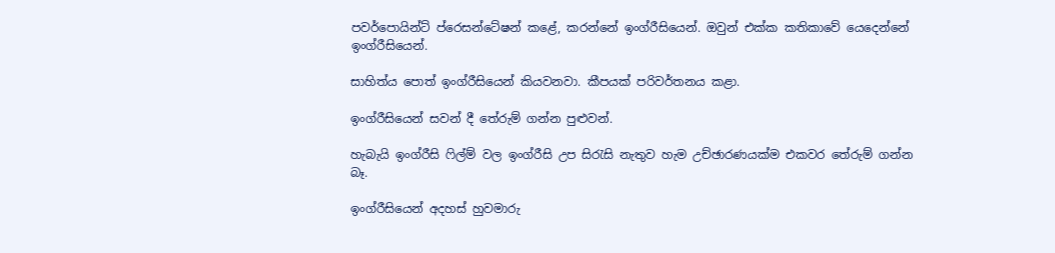පවර්පොයින්ට් ප්රෙසන්ටේෂන් කළේ, කරන්නේ ඉංග්රීසියෙන්. ඔවුන් එක්ක කතිකාවේ යෙදෙන්නේ ඉංග්රීසියෙන්.

සාහිත්ය පොත් ඉංග්රීසියෙන් කියවනවා. කීපයක් පරිවර්තනය කළා.

ඉංග්රීසියෙන් සවන් දී තේරුම් ගන්න පුළුවන්.

හැබැයි ඉංග්රීසි ෆිල්ම් වල ඉංග්රීසි උප සිරැසි නැතුව හැම උච්ඡාරණයක්ම එකවර තේරුම් ගන්න බෑ.

ඉංග්රීසියෙන් අදහස් හුවමාරු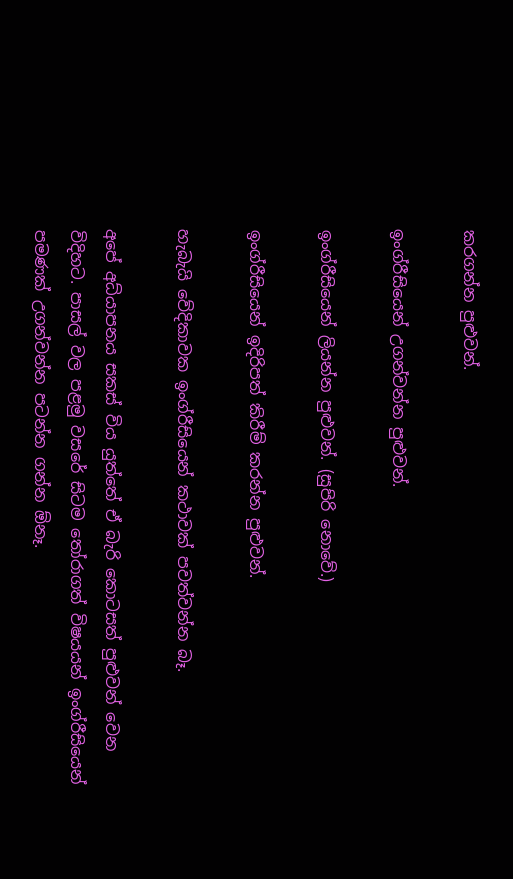කරගන්න පුළුවන්.

ඉංග්රීසියෙන් උගන්වන්න පුළුවන්.

ඉංග්රීසියෙන් ලියන්න පුළුවන්. (සුපිරි නොවේ.)

ඉංග්රීසියෙන් ඉදිරිපත් කිරීම් කරන්න පුළුවන්.

හැබැයි වේදිකාවක ඉංග්රීසියෙන් කථාවක් පවත්වන්න බෑ.

අපේ අධ්යාපනය සකස් විය යුත්තේ ඒ බැරි කොටසත් පුළුවන් වෙන විදිහට. පාසල් වල පළමු වසරේ සිටම තෝරාගත් විෂයයන් ඉංග්රීසියෙන් පමණක් උගන්වන්න පටන්න ගන්න ඕනෑ.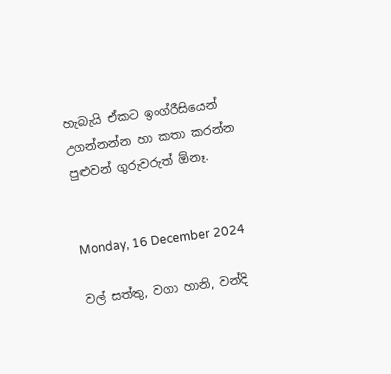හැබැයි ඒකට ඉංග්රීසියෙන් උගන්නන්න හා කතා කරන්න පුළුවන් ගුරුවරුත් ඕනෑ.


Monday, 16 December 2024

වල් සත්තු, වගා හානි, වන්දි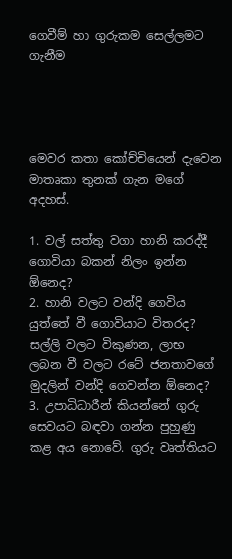ගෙවීම් හා ගුරුකම සෙල්ලමට ගැනීම




මෙවර කතා කෝච්චියෙන් දැවෙන මාතෘකා තුනක් ගැන මගේ අදහස්.

1. වල් සත්තු වගා හානි කරද්දී ගොවියා බකන් නිලං ඉන්න ඕනෙද?
2. හානි වලට වන්දි ගෙවිය යුත්තේ වී ගොවියාට විතරද? සල්ලි වලට විකුණන, ලාභ ලබන වී වලට රටේ ජනතාවගේ මුදලින් වන්දි ගෙවන්න ඕනෙද?
3. උපාධිධාරීන් කියන්නේ ගුරු සෙවයට බඳවා ගන්න පුහුණු කළ අය නොවේ. ගුරු වෘත්තියට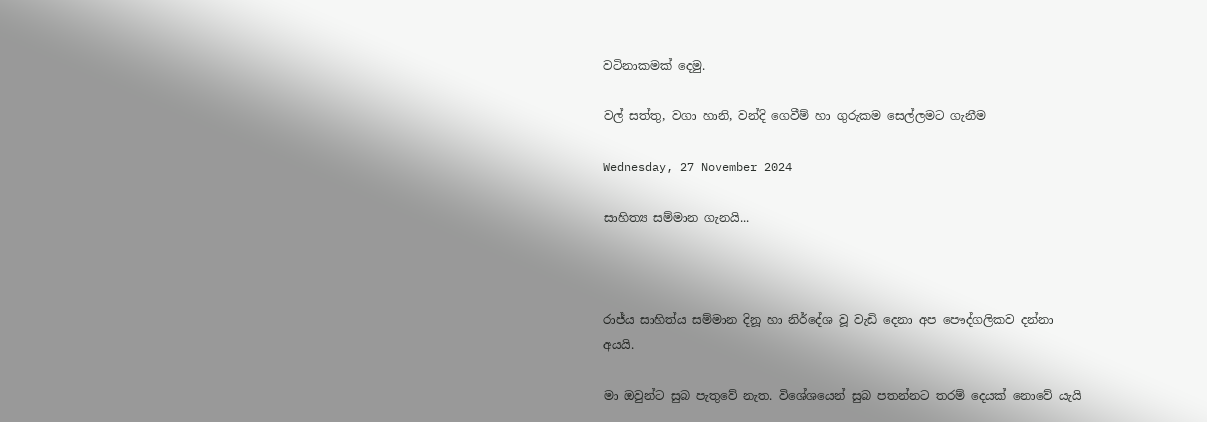වටිනාකමක් දෙමු.

වල් සත්තු, වගා හානි, වන්දි ගෙවීම් හා ගුරුකම සෙල්ලමට ගැනීම

Wednesday, 27 November 2024

සාහිත්‍ය සම්මාන ගැනයි...



රාජ්ය සාහිත්ය සම්මාන දිනූ හා නිර්දේශ වූ වැඩි දෙනා අප පෞද්ගලිකව දන්නා අයයි.

මා ඔවුන්ට සුබ පැතුවේ නැත. විශේශයෙන් සුබ පතන්නට තරම් දෙයක් නොවේ යැයි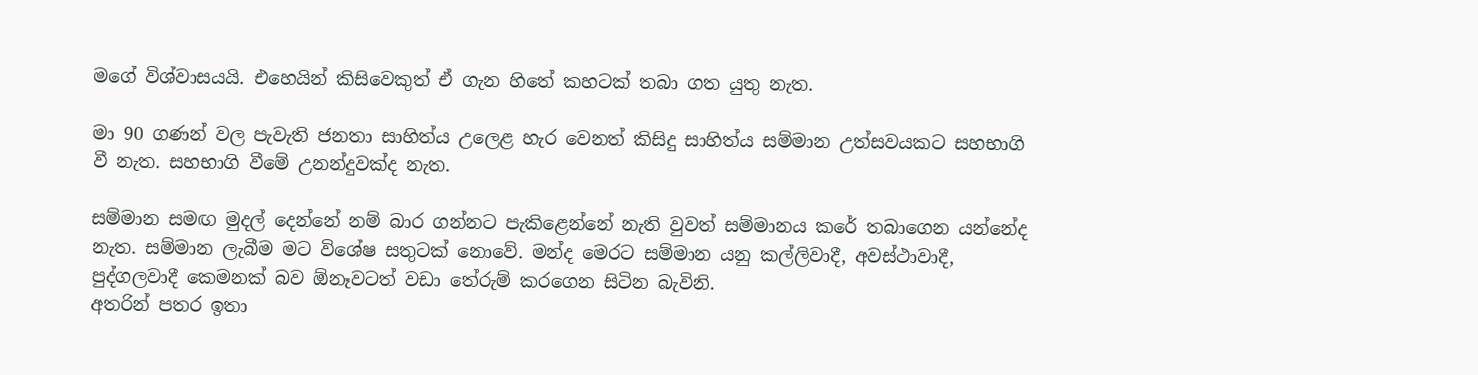මගේ විශ්වාසයයි. එහෙයින් කිසිවෙකුත් ඒ ගැන හිතේ කහටක් තබා ගත යුතු නැත.

මා 90 ගණන් වල පැවැති ජනතා සාහිත්ය උලෙළ හැර වෙනත් කිසිදු සාහිත්ය සම්මාන උත්සවයකට සහභාගි වී නැත. සහභාගි වීමේ උනන්දුවක්ද නැත.

සම්මාන සමඟ මුදල් දෙන්නේ නම් බාර ගන්නට පැකිළෙන්නේ නැති වුවත් සම්මානය කරේ තබාගෙන යන්නේද නැත. සම්මාන ලැබීම මට විශේෂ සතුටක් නොවේ. මන්ද මෙරට සම්මාන යනු කල්ලිවාදී, අවස්ථාවාදී, පුද්ගලවාදී කෙමනක් බව ඕනෑවටත් වඩා තේරුම් කරගෙන සිටින බැවිනි.
අතරින් පතර ඉතා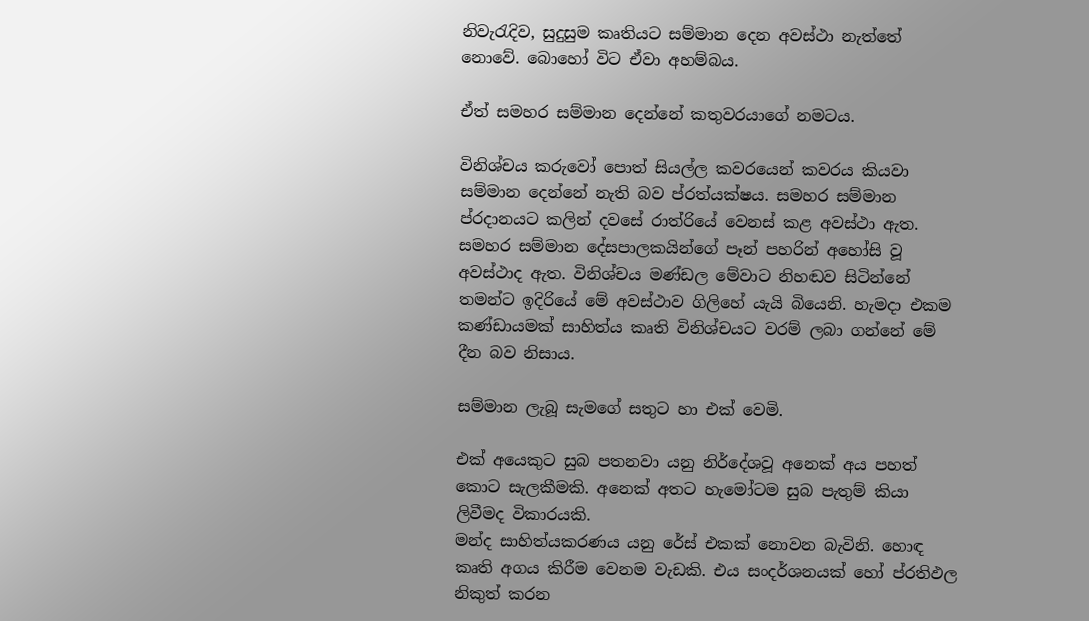නිවැරැදිව, සුදුසුම කෘතියට සම්මාන දෙන අවස්ථා නැත්තේ නොවේ. බොහෝ විට ඒවා අහම්බය.

ඒත් සමහර සම්මාන දෙන්නේ කතුවරයාගේ නමටය.

විනිශ්චය කරුවෝ පොත් සියල්ල කවරයෙන් කවරය කියවා සම්මාන දෙන්නේ නැති බව ප්රත්යක්ෂය. සමහර සම්මාන ප්රදානයට කලින් දවසේ රාත්රියේ වෙනස් කළ අවස්ථා ඇත. සමහර සම්මාන දේසපාලකයින්ගේ පෑන් පහරින් අහෝසි වූ අවස්ථාද ඇත. විනිශ්චය මණ්ඩල මේවාට නිහඬව සිටින්නේ තමන්ට ඉදිරියේ මේ අවස්ථාව ගිලිහේ යැයි බියෙනි. හැමදා එකම කණ්ඩායමක් සාහිත්ය කෘති විනිශ්චයට වරම් ලබා ගන්නේ මේ දීන බව නිසාය.

සම්මාන ලැබූ සැමගේ සතුට හා එක් වෙමි.

එක් අයෙකුට සුබ පතනවා යනු නිර්දේශවූ අනෙක් අය පහත් කොට සැලකීමකි. අනෙක් අතට හැමෝටම සුබ පැතුම් කියා ලිවීමද විකාරයකි.
මන්ද සාහිත්යකරණය යනු රේස් එකක් නොවන බැවිනි. හොඳ කෘති අගය කිරීම වෙනම වැඩකි. එය සංදර්ශනයක් හෝ ප්රතිඵල නිකුත් කරන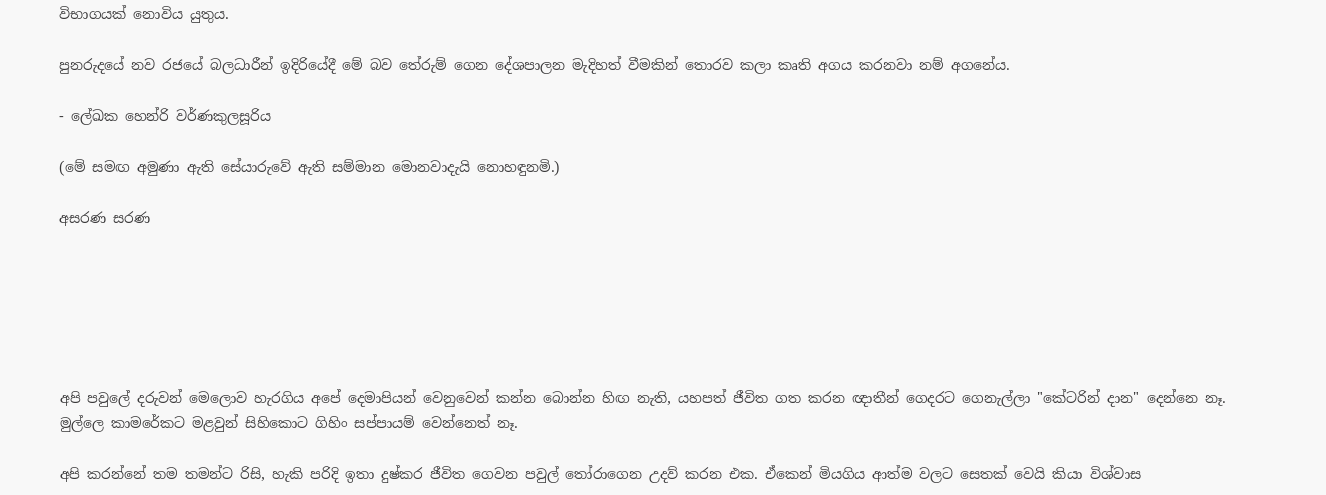විභාගයක් නොවිය යුතුය.

පුනරුදයේ නව රජයේ බලධාරීන් ඉදිරියේදී මේ බව තේරුම් ගෙන දේශපාලන මැදිහත් වීමකින් තොරව කලා කෘති අගය කරනවා නම් අගනේය.

- ලේඛක හෙන්රි වර්ණකුලසූරිය

(මේ සමඟ අමුණා ඇති සේයාරුවේ ඇති සම්මාන මොනවාදැයි නොහඳුනමි.)

අසරණ සරණ






අපි පවුලේ දරුවන් මෙලොව හැරගිය අපේ දෙමාපියන් වෙනුවෙන් කන්න බොන්න හිඟ නැති, යහපත් ජීවිත ගත කරන ඥාතීන් ගෙදරට ගෙනැල්ලා "කේටරින් දාන" දෙන්නෙ නෑ.
මුල්ලෙ කාමරේකට මළවුන් සිහිකොට ගිහිං සප්පායම් වෙන්නෙත් නෑ.

අපි කරන්නේ තම තමන්ට රිසි, හැකි පරිදි ඉතා දුෂ්කර ජීවිත ගෙවන පවුල් තෝරාගෙන උදව් කරන එක. ඒකෙන් මියගිය ආත්ම වලට සෙතක් වෙයි කියා විශ්වාස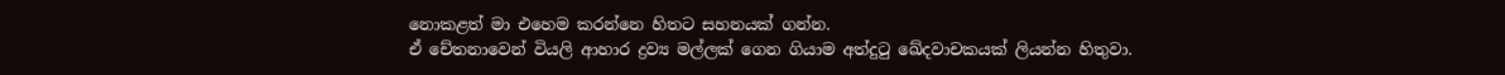නොකළත් මා එහෙම කරන්නෙ හිතට සහනයක් ගන්න.
ඒ චේතනාවෙන් වියලි ආහාර ද්‍රව්‍ය මල්ලක් ගෙන ගියාම අත්දුටු ඛේදවාචකයක් ලියන්න හිතුවා.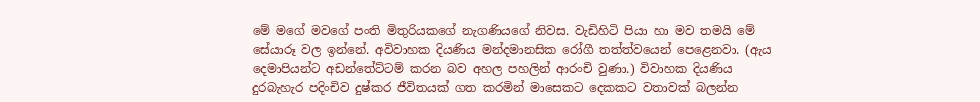මේ මගේ මවගේ පංති මිතුරියකගේ නැගණියගේ නිවස. වැඩිහිටි පියා හා මව තමයි මේ සේයාරූ වල ඉන්නේ. අවිවාහක දියණිය මන්දමානසික රෝගී තත්ත්වයෙන් පෙළෙනවා. (ඇය දෙමාපියන්ට අඩන්තේට්ටම් කරන බව අහල පහලින් ආරංචි වුණා.) විවාහක දියණිය දුරබැහැර පදිංචිව දුෂ්කර ජීවිතයක් ගත කරමින් මාසෙකට දෙකකට වතාවක් බලන්න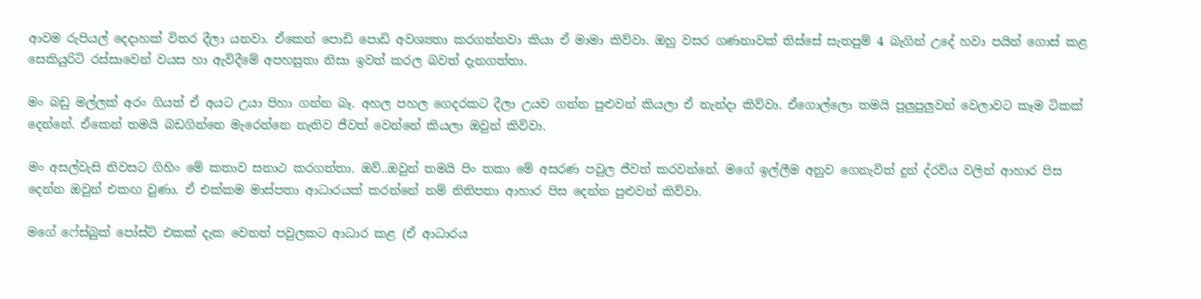ආවම රුපියල් දෙදාහක් විතර දීලා යනවා. ඒකෙන් පොඩි පොඩි අවශ්‍යතා කරගන්නවා කියා ඒ මාමා කිව්වා. ඔහු වසර ගණනාවක් තිස්සේ සැතපුම් 4 බැගින් උදේ හවා පයින් ගොස් කළ සෙකියුරිටි රස්සාවෙන් වයස හා ඇවිදීමේ අපහසුතා නිසා ඉවත් කරල බවත් දැනගත්තා.

මං බඩු මල්ලක් අරං ගියත් ඒ අයට උයා පිහා ගන්න බෑ. අහල පහල ගෙදරකට දීලා උයව ගන්න පුළුවන් කියලා ඒ නැන්දා කිව්වා. ඒගොල්ලො තමයි පුලුපුලුවන් වෙලාවට කෑම ටිකක් දෙන්නේ. ඒකෙන් තමයි බඩගින්නෙ මැරෙන්නෙ නැතිව ජීවත් වෙන්නේ කියලා ඔවුන් කිව්වා.

මං අසල්වැසි නිවසට ගිහිං මේ කතාව සනාථ කරගත්තා. ඔව්..ඔවුන් තමයි පිං තකා මේ අසරණ පවුල ජීවත් කරවන්නේ. මගේ ඉල්ලීම අනුව ගෙනැවිත් දුන් ද්රව්ය වලින් ආහාර පිස දෙන්න ඔවුන් එකඟ වුණා. ඒ එක්කම මාස්පතා ආධාරයක් කරන්නේ නම් නිතිපතා ආහාර පිස දෙන්න පුළුවන් කිව්වා.

මගේ ෆේස්බුක් පෝස්ට් එකක් දැක වෙනත් පවුලකට ආධාර කළ (ඒ ආධාරය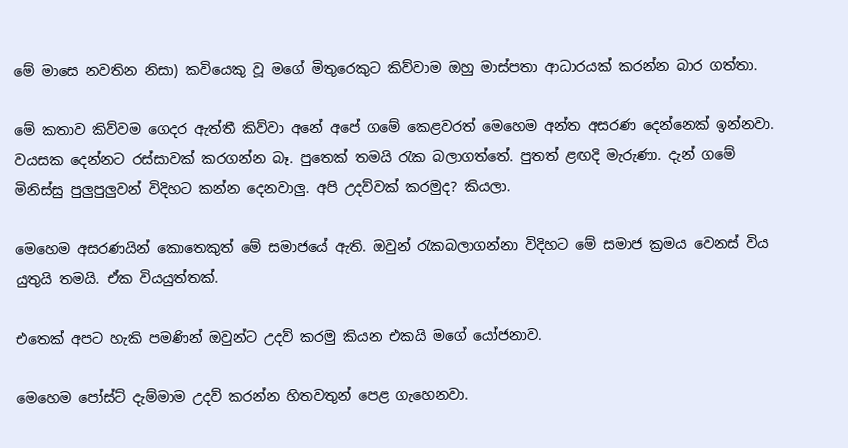මේ මාසෙ නවතින නිසා) කවියෙකු වූ මගේ මිතුරෙකුට කිව්වාම ඔහු මාස්පතා ආධාරයක් කරන්න බාර ගත්තා.

මේ කතාව කිව්වම ගෙදර ඇත්තී කිව්වා අනේ අපේ ගමේ කෙළවරත් මෙහෙම අන්ත අසරණ දෙන්නෙක් ඉන්නවා. වයසක දෙන්නට රස්සාවක් කරගන්න බෑ. පුතෙක් තමයි රැක බලාගත්තේ. පුතත් ළඟදි මැරුණා. දැන් ගමේ මිනිස්සු පුලුපුලුවන් විදිහට කන්න දෙනවාලු. අපි උදව්වක් කරමුද? කියලා.

මෙහෙම අසරණයින් කොතෙකුත් මේ සමාජයේ ඇති. ඔවුන් රැකබලාගන්නා විදිහට මේ සමාජ ක්‍රමය වෙනස් විය යුතුයි තමයි. ඒක වියයුත්තක්.

එතෙක් අපට හැකි පමණින් ඔවුන්ට උදව් කරමු කියන එකයි මගේ යෝජනාව.

මෙහෙම පෝස්ට් දැම්මාම උදව් කරන්න හිතවතුන් පෙළ ගැහෙනවා.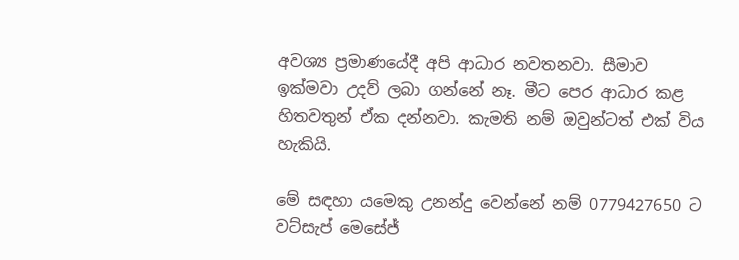අවශ්‍ය ප්‍රමාණයේදී අපි ආධාර නවතනවා. සීමාව ඉක්මවා උදව් ලබා ගන්නේ නෑ. මීට පෙර ආධාර කළ හිතවතුන් ඒක දන්නවා. කැමති නම් ඔවුන්ටත් එක් විය හැකියි.

මේ සඳහා යමෙකු උනන්දු වෙන්නේ නම් 0779427650 ට වට්සැප් මෙසේජ්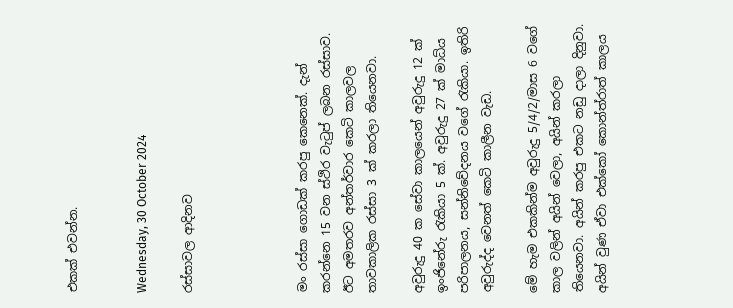එකක් එවන්න.


Wednesday, 30 October 2024

රස්සාවල ආදිනව




මං රස්සා ගොඩක් කරපු කෙනෙක්. දැන් කරන්නෙ 15 වන ස්ථිර වැටුප් ලබන රස්සාව. ඊට අමතරව අන්තර්වාර කෙටි කාලවල තාවකාලික රස්සා 3 ක් කරලා තියෙනවා.

අවුරුදු 40 ක සේවා කාලයෙන් අවුරුදු 12 ක් ඉංජිනේරු රැකියා 5 ක්. අවුරුදු 27 ක් මාධ්ය පරිපාලනය, සන්නිවේදනය වගේ රැකියා. ඉතිරි අවුරුද්ද වෙනත් කෙටි කාලීන වැඩ.

මේ හැම එකකින්ම අවුරුදු 5/4/2/මාස 6 වගේ කාල වලින් අයින් වෙලා, අයින් කරලා තියෙනවා. අයින් කරපු එකට නඩු දාලා දිනුවා. අයින් වුණ ඒවා එක්කෝ කොන්ත්රාත් කාලය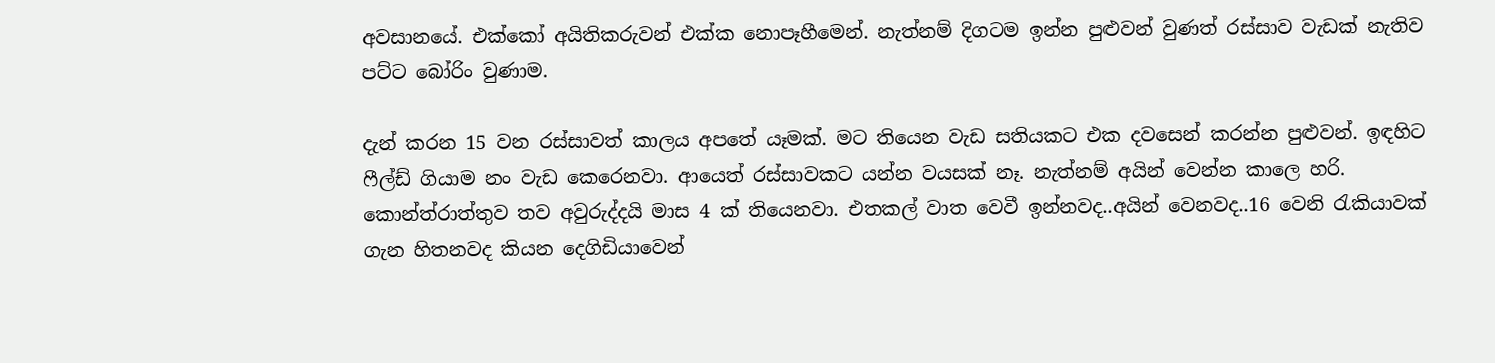අවසානයේ. එක්කෝ අයිතිකරුවන් එක්ක නොපෑහීමෙන්. නැත්නම් දිගටම ඉන්න පුළුවන් වුණත් රස්සාව වැඩක් නැතිව පට්ට බෝරිං වුණාම.

දැන් කරන 15 වන රස්සාවත් කාලය අපතේ යෑමක්. මට තියෙන වැඩ සතියකට එක දවසෙන් කරන්න පුළුවන්. ඉඳහිට ෆීල්ඩ් ගියාම නං වැඩ කෙරෙනවා. ආයෙත් රස්සාවකට යන්න වයසක් නෑ. නැත්නම් අයින් වෙන්න කාලෙ හරි. කොන්ත්රාත්තුව තව අවුරුද්දයි මාස 4 ක් තියෙනවා. එතකල් වාත වෙවී ඉන්නවද..අයින් වෙනවද..16 වෙනි රැකියාවක් ගැන හිතනවද කියන දෙගිඩියාවෙන්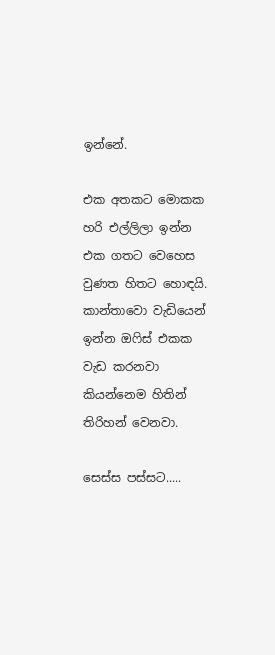ඉන්නේ.

එක අතකට මොකක හරි එල්ලිලා ඉන්න එක ගතට වෙහෙස වුණත හිතට හොඳයි. කාන්තාවො වැඩියෙන් ඉන්න ඔෆිස් එකක වැඩ කරනවා කියන්නෙම හිතින් තිරිහන් වෙනවා.

සෙස්ස පස්සට.....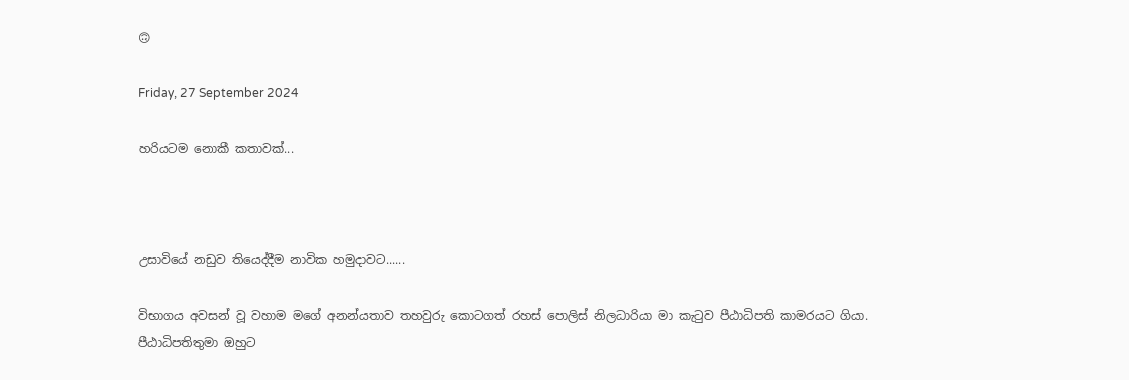🙃

Friday, 27 September 2024

හරියටම නොකී කතාවක්...



උසාවියේ නඩුව තියෙද්දීම නාවික හමුදාවට......

විභාගය අවසන් වූ වහාම මගේ අනන්යතාව තහවුරු කොටගත් රහස් පොලිස් නිලධාරියා මා කැටුව පීඨාධිපති කාමරයට ගියා. පීඨාධිපතිතුමා ඔහුට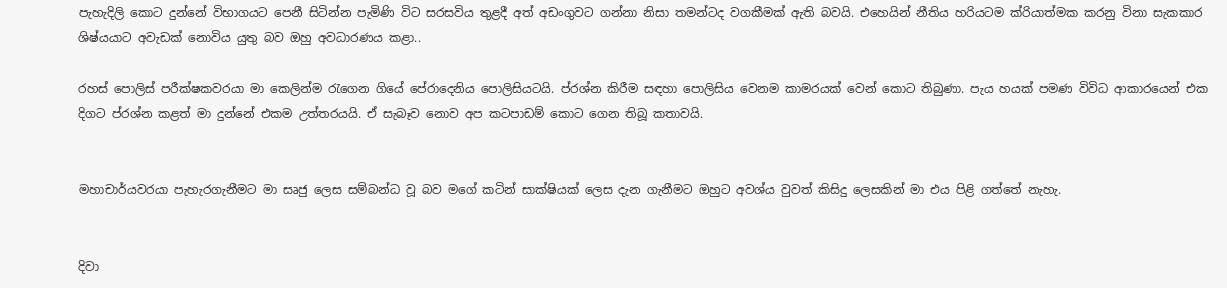පැහැදිලි කොට දුන්නේ විභාගයට පෙනී සිටින්න පැමිණි විට සරසවිය තුළදී අත් අඩංගුවට ගන්නා නිසා තමන්ටද වගකීමක් ඇති බවයි. එහෙයින් නීතිය හරියටම ක්රියාත්මක කරනු විනා සැකකාර ශිෂ්යයාට අවැඩක් නොවිය යුතු බව ඔහු අවධාරණය කළා..

රහස් පොලිස් පරීක්ෂකවරයා මා කෙලින්ම රැගෙන ගියේ පේරාදෙනිය පොලිසියටයි. ප්රශ්න කිරීම සඳහා පොලිසිය වෙනම කාමරයක් වෙන් කොට තිබුණා. පැය හයක් පමණ විවිධ ආකාරයෙන් එක දිගට ප්රශ්න කළත් මා දුන්නේ එකම උත්තරයයි. ඒ සැබෑව නොව අප කටපාඩම් කොට ගෙන තිබූ කතාවයි.


මහාචාර්යවරයා පැහැරගැනීමට මා සෘජු ලෙස සම්බන්ධ වූ බව මගේ කටින් සාක්ෂියක් ලෙස දැන ගැනීමට ඔහුට අවශ්ය වුවත් කිසිදු ලෙසකින් මා එය පිළි ගත්තේ නැහැ.


දිවා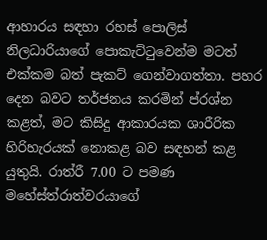ආහාරය සඳහා රහස් පොලිස් නිලධාරියාගේ පොකැට්ටුවෙන්ම මටත් එක්කම බත් පැකට් ගෙන්වාගත්තා. පහර දෙන බවට තර්ජනය කරමින් ප්රශ්න කළත්, මට කිසිදු ආකාරයක ශාරීරික හිරිහැරයක් නොකළ බව සඳහන් කළ යුතුයි. රාත්රී 7.00 ට පමණ මහේස්ත්රාත්වරයාගේ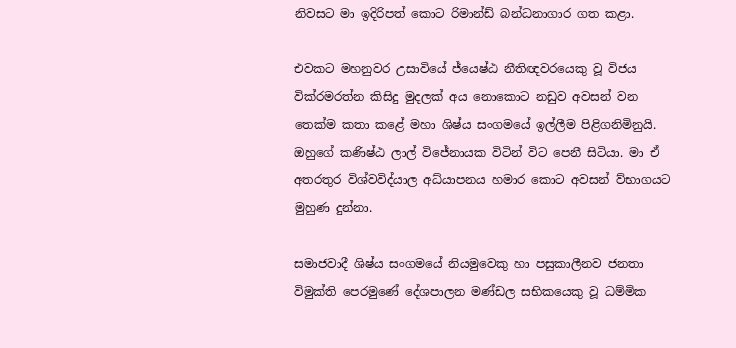නිවසට මා ඉදිරිපත් කොට රිමාන්ඩ් බන්ධනාගාර ගත කළා.

එවකට මහනුවර උසාවියේ ජ්යෙෂ්ඨ නීතිඥවරයෙකු වූ විජය වික්රමරත්න කිසිදු මුදලක් අය නොකොට නඩුව අවසන් වන තෙක්ම කතා කළේ මහා ශිෂ්ය සංගමයේ ඉල්ලීම පිළිගනිමිනුයි. ඔහුගේ කණිෂ්ඨ ලාල් විජේනායක විටින් විට පෙනී සිටියා. මා ඒ අතරතුර විශ්වවිද්යාල අධ්යාපනය හමාර කොට අවසන් ව්භාගයට මුහුණ දුන්නා.

සමාජවාදී ශිෂ්ය සංගමයේ නියමුවෙකු හා පසුකාලීනව ජනතා විමුක්ති පෙරමුණේ දේශපාලන මණ්ඩල සභිකයෙකු වූ ධම්මික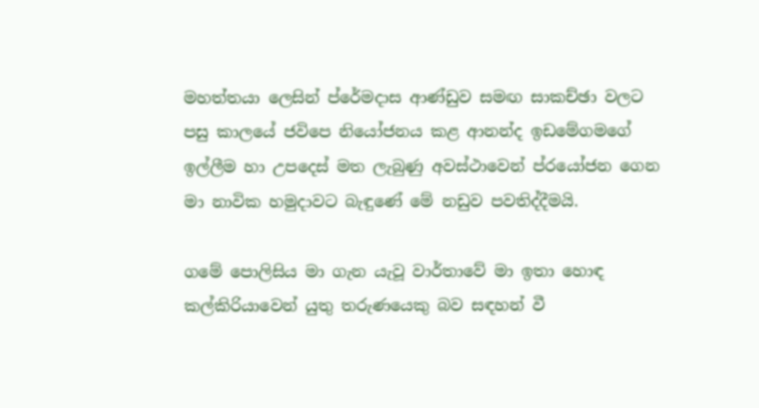මහත්තයා ලෙසින් ප්රේමදාස ආණ්ඩුව සමඟ සාකච්ඡා වලට පසු කාලයේ ජවිපෙ නියෝජනය කළ ආනන්ද ඉඩමේගමගේ ඉල්ලීම හා උපදෙස් මත ලැබුණු අවස්ථාවෙන් ප්රයෝජන ගෙන මා නාවික හමුදාවට බැඳුණේ මේ නඩුව පවතිද්දීමයි.

ගමේ පොලිසිය මා ගැන යැවූ වාර්තාවේ මා ඉතා හොඳ කල්කිරියාවෙන් යුතු තරුණයෙකු බව සඳහන් වී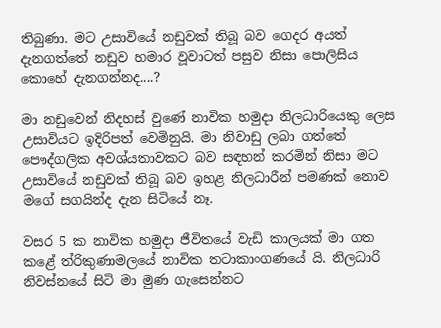තිබුණා. මට උසාවියේ නඩුවක් තිබූ බව ගෙදර අයත් දැනගත්තේ නඩුව හමාර වූවාටත් පසුව නිසා පොලිසිය කොහේ දැනගන්නද....?

මා නඩුවෙන් නිදහස් වුණේ නාවික හමුදා නිලධාරියෙකු ලෙස උසාවියට ඉදිරිපත් වෙමිනුයි. මා නිවාඩු ලබා ගත්තේ පෞද්ගලික අවශ්යතාවකට බව සඳහන් කරමින් නිසා මට උසාවියේ නඩුවක් තිබූ බව ඉහළ නිලධාරීන් පමණක් නොව මගේ සගයින්ද දැන සිටියේ නෑ.

වසර 5 ක නාවික හමුදා ජීවිතයේ වැඩි කාලයක් මා ගත කළේ ත්රිකුණාමලයේ නාවික තටාකාංගණයේ යි. නිලධාරි නිවස්නයේ සිටි මා මුණ ගැසෙන්නට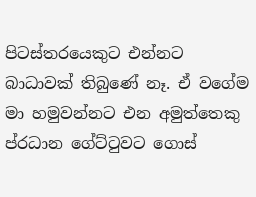පිටස්තරයෙකුට එන්නට බාධාවක් තිබුණේ නෑ. ඒ වගේම මා හමුවන්නට එන අමුත්තෙකු ප්රධාන ගේට්ටුවට ගොස්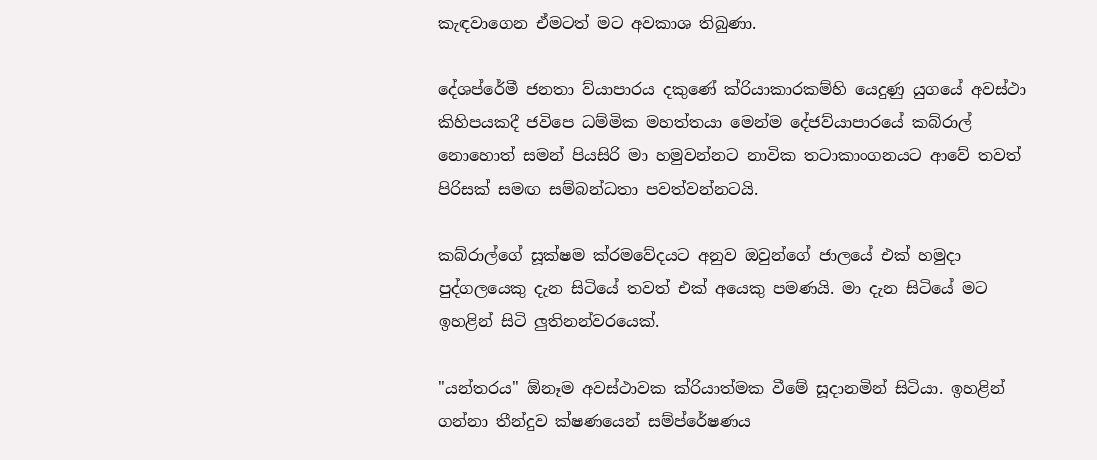කැඳවාගෙන ඒමටත් මට අවකාශ තිබුණා.

දේශප්රේමී ජනතා ව්යාපාරය දකුණේ ක්රියාකාරකම්හි යෙදුණු යුගයේ අවස්ථා කිහිපයකදී ජවිපෙ ධම්මික මහත්තයා මෙන්ම දේජව්යාපාරයේ කබ්රාල් නොහොත් සමන් පියසිරි මා හමුවන්නට නාවික තටාකාංගනයට ආවේ තවත් පිරිසක් සමඟ සම්බන්ධතා පවත්වන්නටයි.

කබ්රාල්ගේ සූක්ෂම ක්රමවේදයට අනුව ඔවුන්ගේ ජාලයේ එක් හමුදා පුද්ගලයෙකු දැන සිටියේ තවත් එක් අයෙකු පමණයි. මා දැන සිටියේ මට ඉහළින් සිටි ලුතිනන්වරයෙක්.

"යන්තරය" ඕනෑම අවස්ථාවක ක්රියාත්මක වීමේ සූදානමින් සිටියා. ඉහළින් ගන්නා තීන්දුව ක්ෂණයෙන් සම්ප්රේෂණය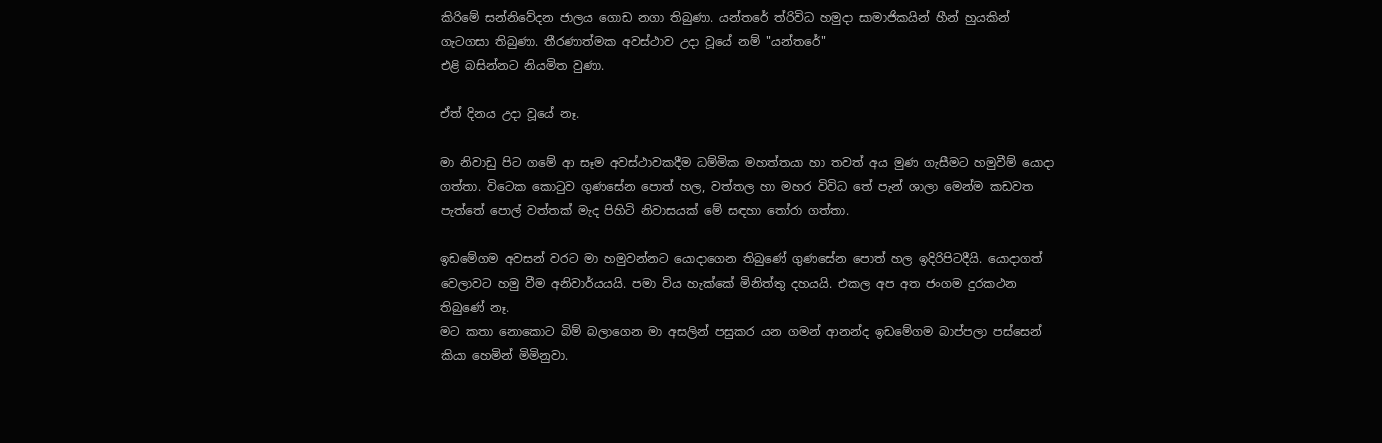කිරිමේ සන්නිවේදන ජාලය ගොඩ නගා තිබුණා. යන්තරේ ත්රිවිධ හමුදා සාමාජිකයින් හීන් හුයකින් ගැටගසා තිබුණා. තීරණාත්මක අවස්ථාව උදා වූයේ නම් "යන්තරේ"
එළි බසින්නට නියමිත වුණා.

ඒත් දිනය උදා වූයේ නෑ.

මා නිවාඩු පිට ගමේ ආ සෑම අවස්ථාවකදීම ධම්මික මහත්තයා හා තවත් අය මුණ ගැසීමට හමුවීම් යොදා ගත්තා. විටෙක කොටුව ගුණසේන පොත් හල, වත්තල හා මහර විවිධ තේ පැන් ශාලා මෙන්ම කඩවත පැත්තේ පොල් වත්තක් මැද පිහිටි නිවාසයක් මේ සඳහා තෝරා ගත්තා.

ඉඩමේගම අවසන් වරට මා හමුවන්නට යොදාගෙන තිබුණේ ගුණසේන පොත් හල ඉදිරිපිටදීයි. යොදාගත් වෙලාවට හමු වීම අනිවාර්යයයි. පමා විය හැක්කේ මිනිත්තු දහයයි. එකල අප අත ජංගම දුරකථන තිබුණේ නෑ.
මට කතා නොකොට බිම් බලාගෙන මා අසලින් පසුකර යන ගමන් ආනන්ද ඉඩමේගම බාප්පලා පස්සෙන් කියා හෙමින් මිමිනුවා.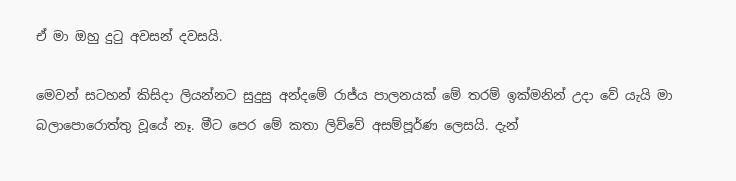ඒ මා ඔහු දුටු අවසන් දවසයි.

මෙවන් සටහන් කිසිදා ලියන්නට සුදුසු අන්දමේ රාජ්ය පාලනයක් මේ තරම් ඉක්මනින් උදා වේ යැයි මා බලාපොරොත්තු වූයේ නෑ. මීට පෙර මේ කතා ලිව්වේ අසම්පූර්ණ ලෙසයි. දැන්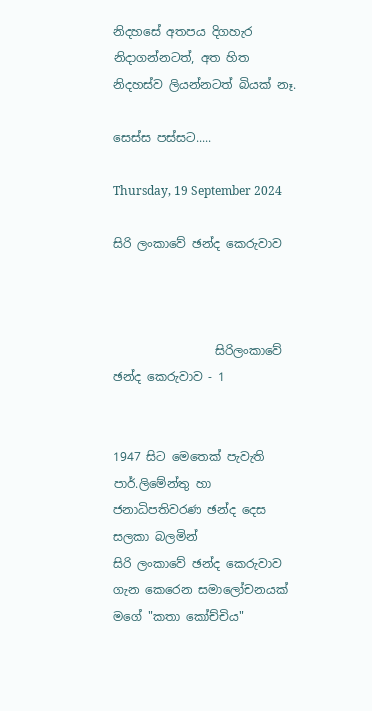නිදහසේ අතපය දිගහැර නිදාගන්නටත්, අත හිත නිදහස්ව ලියන්නටත් බියක් නෑ.

සෙස්ස පස්සට.....

Thursday, 19 September 2024

සිරි ලංකාවේ ඡන්ද කෙරුවාව



                 සිරිලංකාවේ ඡන්ද කෙරුවාව - 1


1947 සිට මෙතෙක් පැවැති පාර්.ලිමේන්තු හා ජනාධිපතිවරණ ඡන්ද දෙස සලකා බලමින්
සිරි ලංකාවේ ඡන්ද කෙරුවාව ගැන කෙරෙන සමාලෝචනයක් මගේ "කතා කෝච්චිය"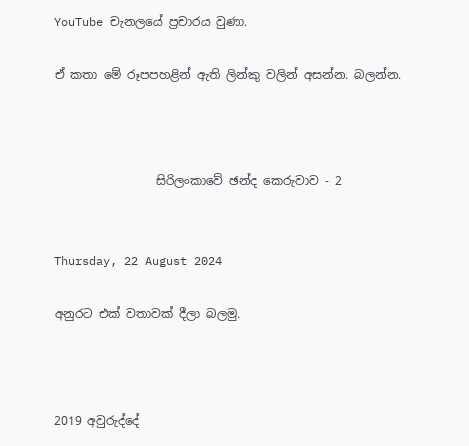YouTube චැනලයේ ප්‍රචාරය වුණා.

ඒ කතා මේ රූපපහළින් ඇති ලින්කු වලින් අසන්න. බලන්න.



                 සිරිලංකාවේ ඡන්ද කෙරුවාව - 2


Thursday, 22 August 2024

අනුරට එක් වතාවක් දීලා බලමු.



2019 අවුරුද්දේ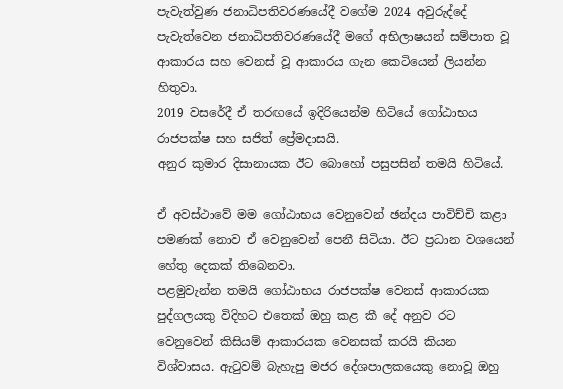පැවැත්වුණ ජනාධිපතිවරණයේදී වගේම 2024 අවුරුද්දේ පැවැත්වෙන ජනාධිපතිවරණයේදී මගේ අභිලාෂයන් සම්පාත වූ ආකාරය සහ වෙනස් වූ ආකාරය ගැන කෙටියෙන් ලියන්න හිතුවා.
2019 වසරේදී ඒ තරඟයේ ඉදිරියෙන්ම හිටියේ ගෝඨාභය රාජපක්ෂ සහ සජිත් ප්‍රේමදාසයි.
අනුර කුමාර දිසානායක ඊට බොහෝ පසුපසින් තමයි හිටියේ.

ඒ අවස්ථාවේ මම ගෝඨාභය වෙනුවෙන් ඡන්දය පාවිච්චි කළා පමණක් නොව ඒ වෙනුවෙන් පෙනී සිටියා. ඊට ප්‍රධාන වශයෙන් හේතු දෙකක් තිබෙනවා.
පළමුවැන්න තමයි ගෝඨාභය රාජපක්ෂ වෙනස් ආකාරයක පුද්ගලයකු විදිහට එතෙක් ඔහු කළ කී දේ අනුව රට වෙනුවෙන් කිසියම් ආකාරයක වෙනසක් කරයි කියන විශ්වාසය. ඇටුවම් බැහැපු මජර දේශපාලකයෙකු නොවූ ඔහු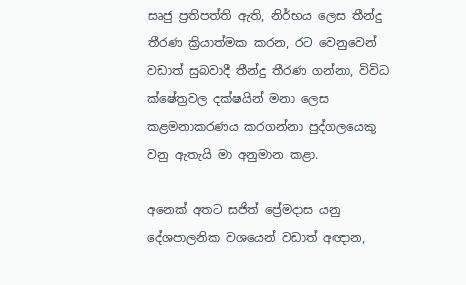සෘජු ප්‍රතිපත්ති ඇති, නිර්භය ලෙස තීන්දු තීරණ ක්‍රියාත්මක කරන, රට වෙනුවෙන් වඩාත් සුබවාදී තීන්දු තීරණ ගන්නා, විවිධ ක්ෂේත්‍රවල දක්ෂයින් මනා ලෙස කළමනාකරණය කරගන්නා පුද්ගලයෙකු වනු ඇතැයි මා අනුමාන කළා.

අනෙක් අතට සජිත් ප්‍රේමදාස යනු දේශපාලනික වශයෙන් වඩාත් අඥාන,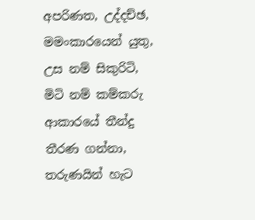අපරිණත, උද්දච්ඡ, මමංකාරයෙන් යුතු, උස නම් සිකුරිටි, මිටි නම් කම්කරු ආකාරයේ තීන්දු තීරණ ගන්නා, තරුණයින් හැට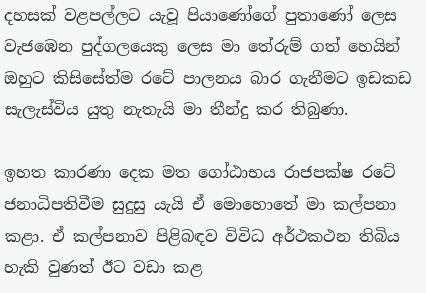දහසක් වළපල්ලට යැවූ පියාණෝගේ පුතාණෝ ලෙස වැජඹෙන පුද්ගලයෙකු ලෙස මා තේරුම් ගත් හෙයින් ඔහුට කිසිසේත්ම රටේ පාලනය බාර ගැනීමට ඉඩකඩ සැලැස්විය යුතු නැතැයි මා තීන්දු කර තිබුණා.

ඉහත කාරණා දෙක මත ගෝඨාභය රාජපක්ෂ රටේ ජනාධිපතිවීම සුදුසු යැයි ඒ මොහොතේ මා කල්පනා කළා. ඒ කල්පනාව පිළිබඳව විවිධ අර්ථකථන තිබිය හැකි වුණත් ඊට වඩා කළ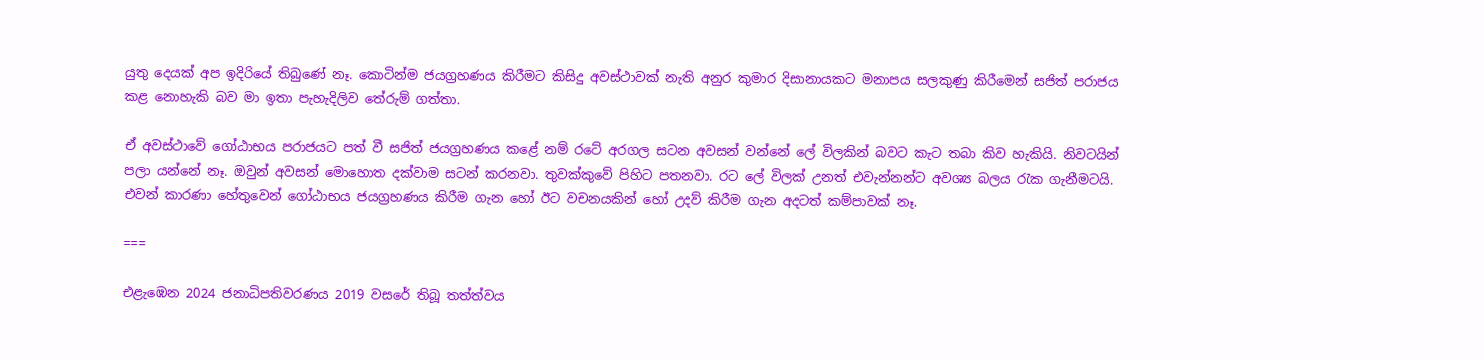යුතු දෙයක් අප ඉදිරියේ තිබුණේ නෑ. කොටින්ම ජයග්‍රහණය කිරීමට කිසිදු අවස්ථාවක් නැති අනුර කුමාර දිසානායකට මනාපය සලකුණු කිරීමෙන් සජිත් පරාජය කළ නොහැකි බව මා ඉතා පැහැදිලිව තේරුම් ගත්තා.

ඒ අවස්ථාවේ ගෝඨාභය පරාජයට පත් වී සජිත් ජයග්‍රහණය කළේ නම් රටේ අරගල සටන අවසන් වන්නේ ලේ විලකින් බවට කැට තබා කිව හැකියි. නිවටයින් පලා යන්නේ නෑ. ඔවුන් අවසන් මොහොත දක්වාම සටන් කරනවා. තුවක්කුවේ පිහිට පතනවා. රට ලේ විලක් උනත් එවැන්නන්ට අවශ්‍ය බලය රැක ගැනීමටයි.
එවන් කාරණා හේතුවෙන් ගෝඨාභය ජයග්‍රහණය කිරීම ගැන හෝ ඊට වචනයකින් හෝ උදව් කිරීම ගැන අදටත් කම්පාවක් නෑ.

===

එළැඹෙන 2024 ජනාධිපතිවරණය 2019 වසරේ තිබූ තත්ත්වය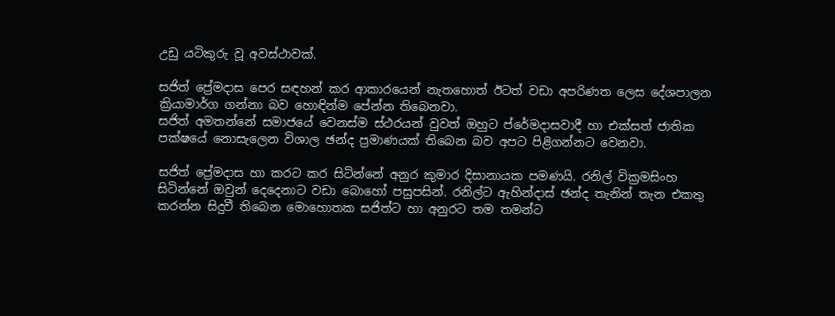උඩු යටිකුරු වූ අවස්ථාවක්.

සජිත් ප‌්‍රේමදාස පෙර සඳහන් කර ආකාරයෙන් නැතහොත් ඊටත් වඩා අපරිණත ලෙස දේශපාලන ක්‍රියාමාර්ග ගන්නා බව හොඳින්ම පේන්න තිබෙනවා.
සජිත් අමතන්නේ සමාජයේ වෙනස්ම ස්ථරයන් වුවත් ඔහුට ප්රේමදාසවාදී හා එක්සත් ජාතික පක්ෂයේ නොසැලෙන විශාල ඡන්ද ප්‍රමාණයක් තිබෙන බව අපට පිළිගන්නට වෙනවා.

සජිත් ප‌්‍රේමදාස හා කරට කර සිටින්නේ අනුර කුමාර දිසානායක පමණයි. රනිල් වික්‍රමසිංහ සිටින්නේ ඔවුන් දෙදෙනාට වඩා බොහෝ පසුපසින්. රනිල්ට ඇහින්දාස් ඡන්ද තැනින් තැන එකතු කරන්න සිදුවී තිබෙන මොහොතක සජිත්ට හා අනුරට තම තමන්ට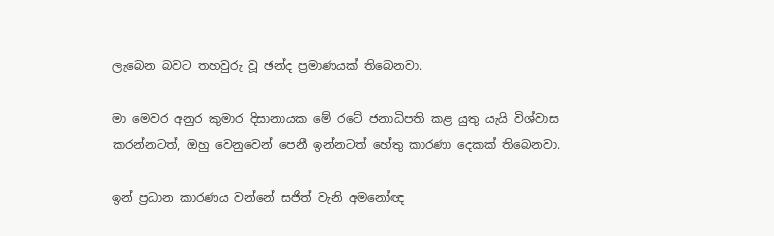ලැබෙන බවට තහවුරු වූ ඡන්ද ප්‍රමාණයක් තිබෙනවා.

මා මෙවර අනුර කුමාර දිසානායක මේ රටේ ජනාධිපති කළ යුතු යැයි විශ්වාස කරන්නටත්, ඔහු වෙනුවෙන් පෙනී ඉන්නටත් හේතු කාරණා දෙකක් තිබෙනවා.

ඉන් ප්‍රධාන කාරණය වන්නේ සජිත් වැනි අමනෝඥ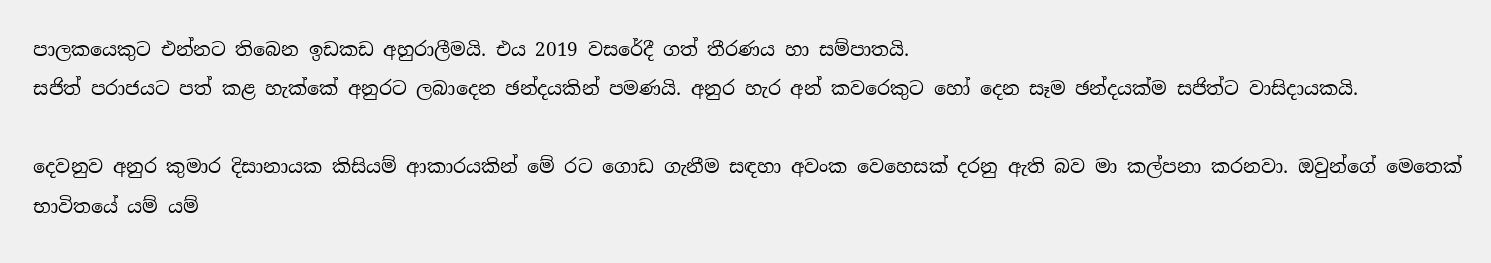පාලකයෙකුට එන්නට තිබෙන ඉඩකඩ අහුරාලීමයි. එය 2019 වසරේදී ගත් තීරණය හා සම්පාතයි.
සජිත් පරාජයට පත් කළ හැක්කේ අනුරට ලබාදෙන ඡන්දයකින් පමණයි. අනුර හැර අන් කවරෙකුට හෝ දෙන සෑම ඡන්දයක්ම සජිත්ට වාසිදායකයි.

දෙවනුව අනුර කුමාර දිසානායක කිසියම් ආකාරයකින් මේ රට ගොඩ ගැනීම සඳහා අවංක වෙහෙසක් දරනු ඇති බව මා කල්පනා කරනවා. ඔවුන්ගේ මෙතෙක් භාවිතයේ යම් යම්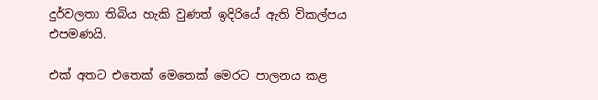දුර්වලතා තිබිය හැකි වුණත් ඉදිරියේ ඇති විකල්පය එපමණයි.

එක් අතට එතෙක් මෙතෙක් මෙරට පාලනය කළ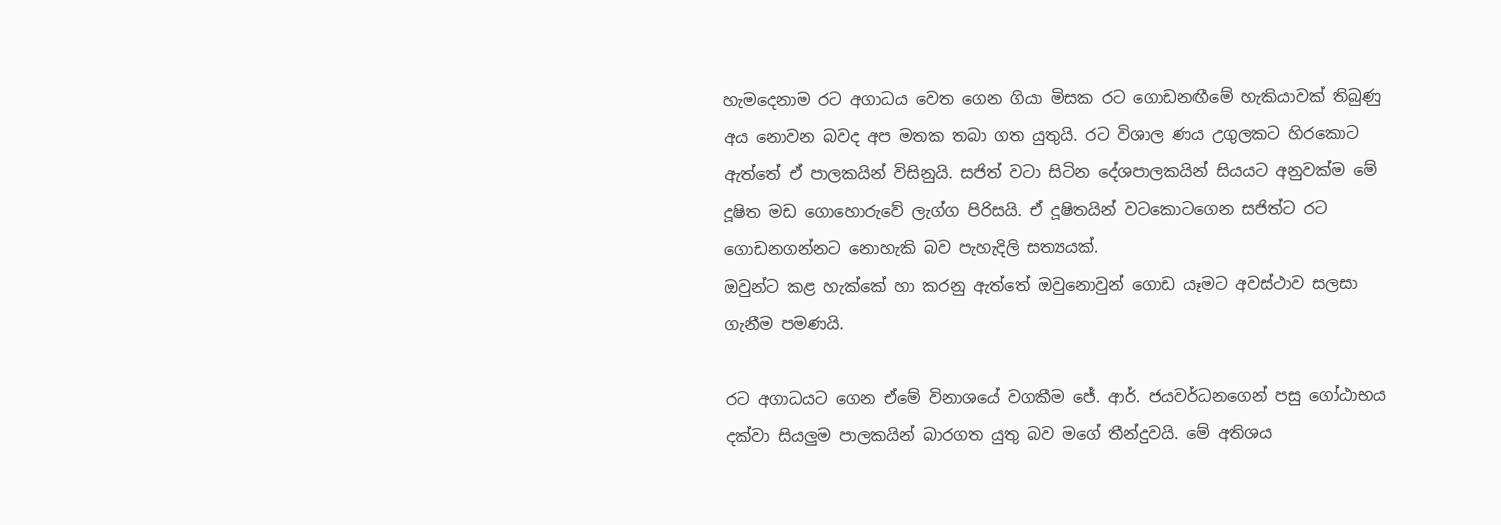හැමදෙනාම රට අගාධය වෙත ගෙන ගියා මිසක රට ගොඩනඟීමේ හැකියාවක් තිබුණු අය නොවන බවද අප මතක තබා ගත යුතුයි. රට විශාල ණය උගුලකට හිරකොට ඇත්තේ ඒ පාලකයින් විසිනුයි. සජිත් වටා සිටින දේශපාලකයින් සියයට අනුවක්ම මේ දූෂිත මඩ ගොහොරුවේ ලැග්ග පිරිසයි. ඒ දූෂිතයින් වටකොටගෙන සජිත්ට රට ගොඩනගන්නට නොහැකි බව පැහැදිලි සත්‍යයක්.
ඔවුන්ට කළ හැක්කේ හා කරනු ඇත්තේ ඔවුනොවුන් ගොඩ යෑමට අවස්ථාව සලසා ගැනීම පමණයි.

රට අගාධයට ගෙන ඒමේ විනාශයේ වගකීම ජේ. ආර්. ජයවර්ධනගෙන් පසු ගෝඨාභය දක්වා සියලුම පාලකයින් බාරගත යුතු බව මගේ තීන්දුවයි. මේ අතිශය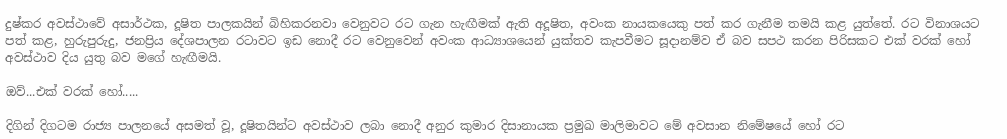දුෂ්කර අවස්ථාවේ අසාර්ථක, දූෂිත පාලකයින් බිහිකරනවා වෙනුවට රට ගැන හැඟීමක් ඇති අදූෂිත, අවංක නායකයෙකු පත් කර ගැනීම තමයි කළ යුත්තේ. රට විනාශයට පත් කළ, හුරුපුරුදු, ජනප්‍රිය දේශපාලන රටාවට ඉඩ නොදී රට වෙනුවෙන් අවංක ආධ්‍යාශයෙන් යුක්තව කැපවීමට සූදානම්ව ඒ බව සපථ කරන පිරිසකට එක් වරක් හෝ අවස්ථාව දිය යුතු බව මගේ හැඟීමයි.

ඔව්...එක් වරක් හෝ.....

දිගින් දිගටම රාජ්‍ය පාලනයේ අසමත් වූ, දූෂිතයින්ට අවස්ථාව ලබා නොදී අනුර කුමාර දිසානායක ප්‍රමුඛ මාලිමාවට මේ අවසාන නිමේෂයේ හෝ රට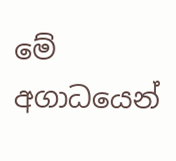මේ අගාධයෙන්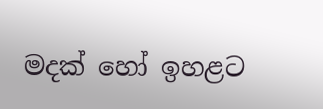මදක් හෝ ඉහළට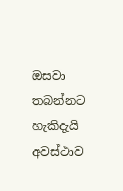ඔසවා තබන්නට හැකිදැයි අවස්ථාව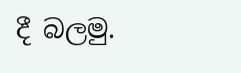දී බලමු.